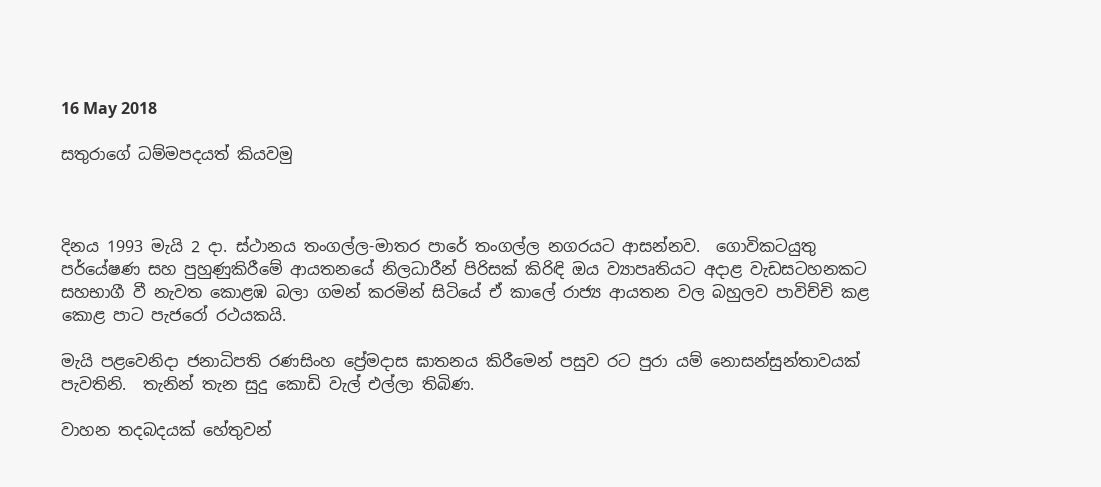16 May 2018

සතුරාගේ ධම්මපදයත් කියවමු



දිනය 1993 මැයි 2 දා. ස්ථානය තංගල්ල-මාතර පාරේ තංගල්ල නගරයට ආසන්නව.  ගොවිකටයුතු පර්යේෂණ සහ පුහුණුකිරීමේ ආයතනයේ නිලධාරීන් පිරිසක් කිරිඳි ඔය ව්‍යාපෘතියට අදාළ වැඩසටහනකට සහභාගී වී නැවත කොළඹ බලා ගමන් කරමින් සිටියේ ඒ කාලේ රාජ්‍ය ආයතන වල බහුලව පාවිච්චි කළ කොළ පාට පැජරෝ රථයකයි.

මැයි පළවෙනිදා ජනාධිපති රණසිංහ ප්‍රේමදාස ඝාතනය කිරීමෙන් පසුව රට පුරා යම් නොසන්සුන්තාවයක් පැවතිනි.  තැනින් තැන සුදු කොඩි වැල් එල්ලා තිබිණ.

වාහන තදබදයක් හේතුවන්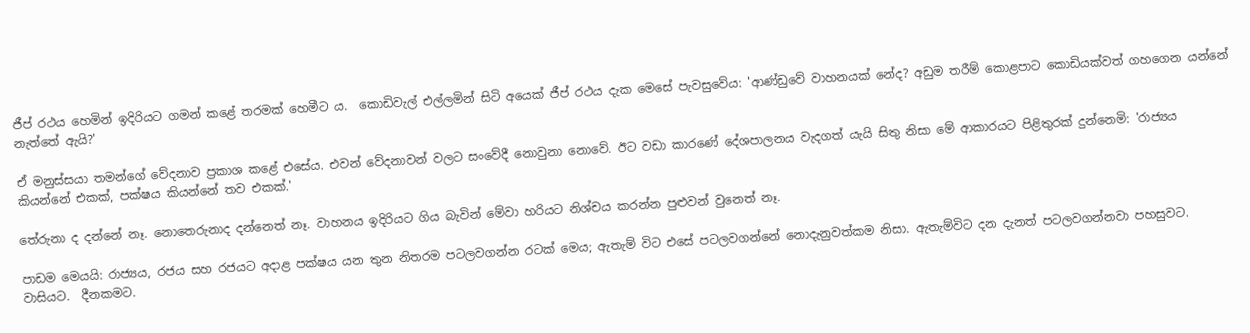ජීප් රථය හෙමින් ඉදිරියට ගමන් කළේ තරමක් හෙමීට ය.  කොඩිවැල් එල්ලමින් සිටි අයෙක් ජීප් රථය දැක මෙසේ පැවසුවේය: 'ආණ්ඩුවේ වාහනයක් නේද? අඩුම තරීම් කොළපාට කොඩියක්වත් ගහගෙන යන්නේ නැත්තේ ඇයි?'

ඒ මනුස්සයා තමන්ගේ වේදනාව ප්‍රකාශ කළේ එසේය. එවන් වේදනාවන් වලට සංවේදී නොවුනා නොවේ. ඊට වඩා කාරණේ දේශපාලනය වැදගත් යැයි සිතු නිසා මේ ආකාරයට පිළිතුරක් දුන්නෙමි: 'රාජ්‍යය කියන්නේ එකක්, පක්ෂය කියන්නේ තව එකක්.'

තේරුනා ද දන්නේ නෑ. නොතෙරුනාද දන්නෙත් නෑ. වාහනය ඉදිරියට ගිය බැවින් මේවා හරියට නිශ්චය කරන්න පුළුවන් වුනෙත් නෑ.

පාඩම මෙයයි: රාජ්‍යය, රජය සහ රජයට අදාළ පක්ෂය යන තුන නිතරම පටලවගන්න රටක් මෙය; ඇතැම් විට එසේ පටලවගන්නේ නොදැනුවත්කම නිසා. ඇතැම්විට දන දැනත් පටලවගන්නවා පහසුවට. වාසියට.  දීනකමට.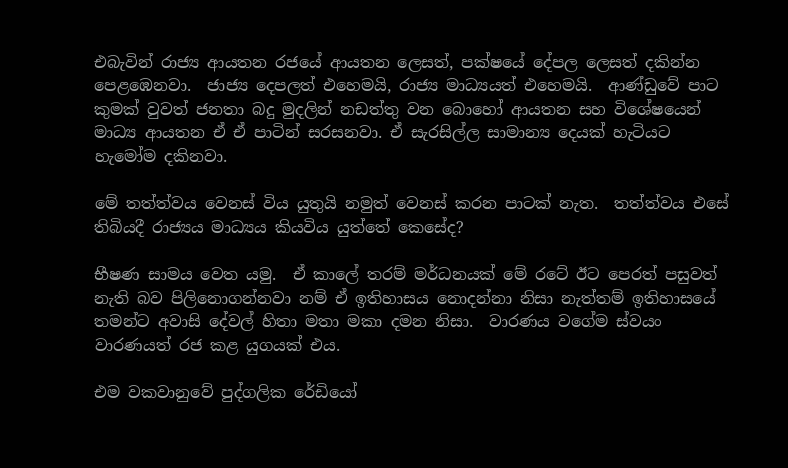එබැවින් රාජ්‍ය ආයතන රජයේ ආයතන ලෙසත්, පක්ෂයේ දේපල ලෙසත් දකින්න පෙළඹෙනවා.  ජාජ්‍ය දෙපලත් එහෙමයි, රාජ්‍ය මාධ්‍යයත් එහෙමයි.  ආණ්ඩුවේ පාට කුමක් වුවත් ජනතා බදු මුදලින් නඩත්තු වන බොහෝ ආයතන සහ විශේෂයෙන් මාධ්‍ය ආයතන ඒ ඒ පාටින් සරසනවා. ඒ සැරසිල්ල සාමාන්‍ය දෙයක් හැටියට හැමෝම දකිනවා.

මේ තත්ත්වය වෙනස් විය යුතුයි නමුත් වෙනස් කරන පාටක් නැත.  තත්ත්වය එසේ තිබියදී රාජ්‍යය මාධ්‍යය කියවිය යුත්තේ කෙසේද?

භීෂණ සාමය වෙත යමු.  ඒ කාලේ තරම් මර්ධනයක් මේ රටේ ඊට පෙරත් පසුවත් නැති බව පිලිනොගන්නවා නම් ඒ ඉතිහාසය නොදන්නා නිසා නැත්තම් ඉතිහාසයේ තමන්ට අවාසි දේවල් හිතා මතා මකා දමන නිසා.  වාරණය වගේම ස්වයං වාරණයත් රජ කළ යුගයක් එය.

එම වකවානුවේ පුද්ගලික රේඩියෝ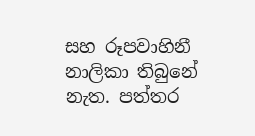සහ රූපවාහිනී නාලිකා තිබුනේ නැත. පත්තර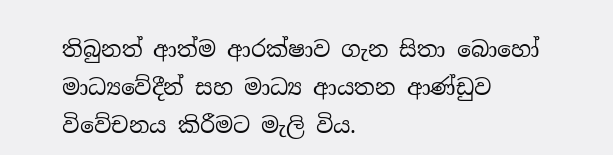තිබුනත් ආත්ම ආරක්ෂාව ගැන සිතා බොහෝ මාධ්‍යවේදීන් සහ මාධ්‍ය ආයතන ආණ්ඩුව විවේචනය කිරීමට මැලි විය.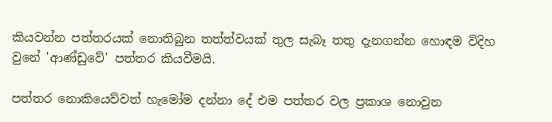කියවන්න පත්තරයක් නොතිබුන තත්ත්වයක් තුල සැබෑ තතු දැනගන්න හොඳම විදිහ වුනේ 'ආණ්ඩුවේ' පත්තර කියවීමයි.

පත්තර නොකියෙව්වත් හැමෝම දන්නා දේ එම පත්තර වල ප්‍රකාශ නොවුන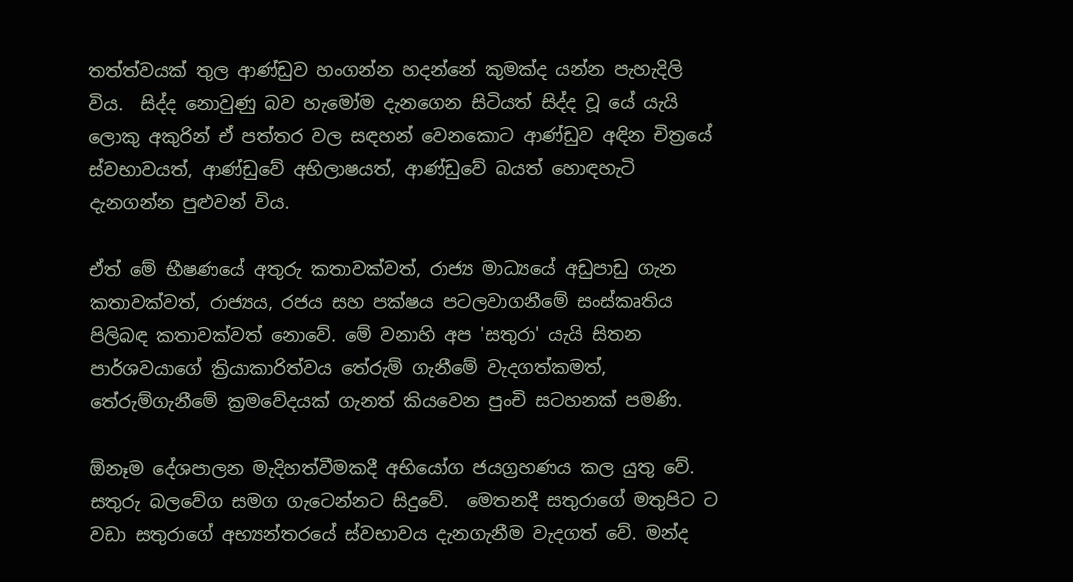තත්ත්වයක් තුල ආණ්ඩුව හංගන්න හදන්නේ කුමක්ද යන්න පැහැදිලි විය.  සිද්ද නොවුණු බව හැමෝම දැනගෙන සිටියත් සිද්ද වූ යේ යැයි ලොකු අකුරින් ඒ පත්තර වල සඳහන් වෙනකොට ආණ්ඩුව අඳින චිත්‍රයේ ස්වභාවයත්, ආණ්ඩුවේ අභිලාෂයත්, ආණ්ඩුවේ බයත් හොඳහැටි දැනගන්න පුළුවන් විය.

ඒත් මේ භීෂණයේ අතුරු කතාවක්වත්, රාජ්‍ය මාධ්‍යයේ අඩුපාඩු ගැන කතාවක්වත්, රාජ්‍යය, රජය සහ පක්ෂය පටලවාගනීමේ සංස්කෘතිය පිලිබඳ කතාවක්වත් නොවේ. මේ වනාහි අප 'සතුරා' යැයි සිතන පාර්ශවයාගේ ක්‍රියාකාරිත්වය තේරුම් ගැනීමේ වැදගත්කමත්, තේරුම්ගැනීමේ ක්‍රමවේදයක් ගැනත් කියවෙන පුංචි සටහනක් පමණි.

ඕනෑම දේශපාලන මැදිහත්වීමකදී අභියෝග ජයග්‍රහණය කල යුතු වේ.  සතුරු බලවේග සමග ගැටෙන්නට සිදුවේ.  මෙතනදී සතුරාගේ මතුපිට ට වඩා සතුරාගේ අභ්‍යන්තරයේ ස්වභාවය දැනගැනීම වැදගත් වේ. මන්ද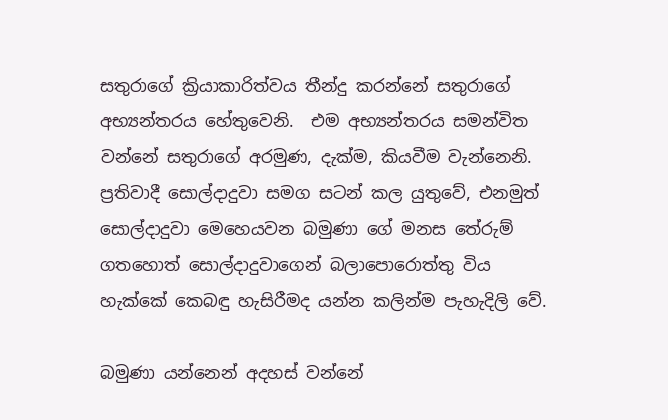සතුරාගේ ක්‍රියාකාරිත්වය තීන්දු කරන්නේ සතුරාගේ අභ්‍යන්තරය හේතුවෙනි.  එම අභ්‍යන්තරය සමන්විත වන්නේ සතුරාගේ අරමුණ, දැක්ම, කියවීම වැන්නෙනි.   ප්‍රතිවාදී සොල්දාදුවා සමග සටන් කල යුතුවේ, එනමුත් සොල්දාදුවා මෙහෙයවන බමුණා ගේ මනස තේරුම් ගතහොත් සොල්දාදුවාගෙන් බලාපොරොත්තු විය හැක්කේ කෙබඳු හැසිරීමද යන්න කලින්ම පැහැදිලි වේ.

බමුණා යන්නෙන් අදහස් වන්නේ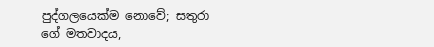පුද්ගලයෙක්ම නොවේ; සතුරා ගේ මතවාදය,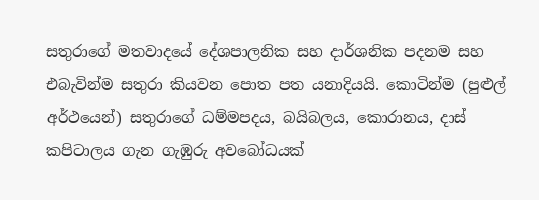සතුරාගේ මතවාදයේ දේශපාලනික සහ දාර්ශනික පදනම සහ එබැවින්ම සතුරා කියවන පොත පත යනාදියයි. කොටින්ම (පුළුල් අර්ථයෙන්) සතුරාගේ ධම්මපදය, බයිබලය, කොරානය, දාස් කපිටාලය ගැන ගැඹුරු අවබෝධයක්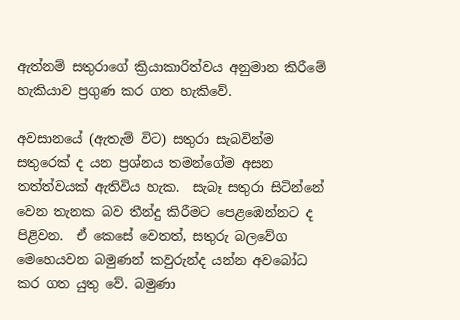ඇත්නම් සතුරාගේ ක්‍රියාකාරිත්වය අනුමාන කිරීමේ හැකියාව ප්‍රගුණ කර ගත හැකිවේ.

අවසානයේ (ඇතැම් විට) සතුරා සැබවින්ම සතුරෙක් ද යන ප්‍රශ්නය තමන්ගේම අසන තත්ත්වයක් ඇතිවිය හැක.  සැබෑ සතුරා සිටින්නේ වෙන තැනක බව තීන්දු කිරීමට පෙළඹෙන්නට ද පිළිවන.  ඒ කෙසේ වෙතත්, සතුරු බලවේග මෙහෙයවන බමුණන් කවුරුන්ද යන්න අවබෝධ කර ගත යුතු වේ. බමුණා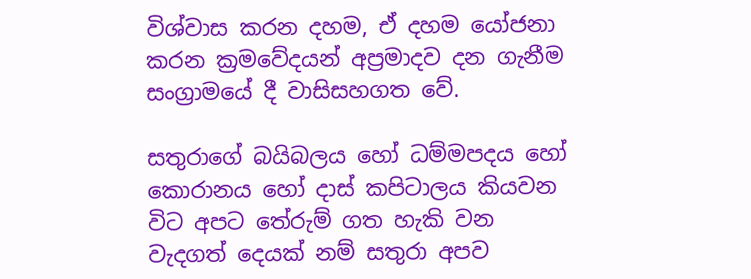විශ්වාස කරන දහම, ඒ දහම යෝජනා කරන ක්‍රමවේදයන් අප්‍රමාදව දන ගැනීම සංග්‍රාමයේ දී වාසිසහගත වේ.

සතුරාගේ බයිබලය හෝ ධම්මපදය හෝ කොරානය හෝ දාස් කපිටාලය කියවන විට අපට තේරුම් ගත හැකි වන වැදගත් දෙයක් නම් සතුරා අපව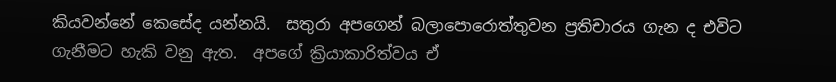කියවන්නේ කෙසේද යන්නයි.  සතුරා අපගෙන් බලාපොරොත්තුවන ප්‍රතිචාරය ගැන ද එවිට  ගැනීමට හැකි වනු ඇත.  අපගේ ක්‍රියාකාරිත්වය ඒ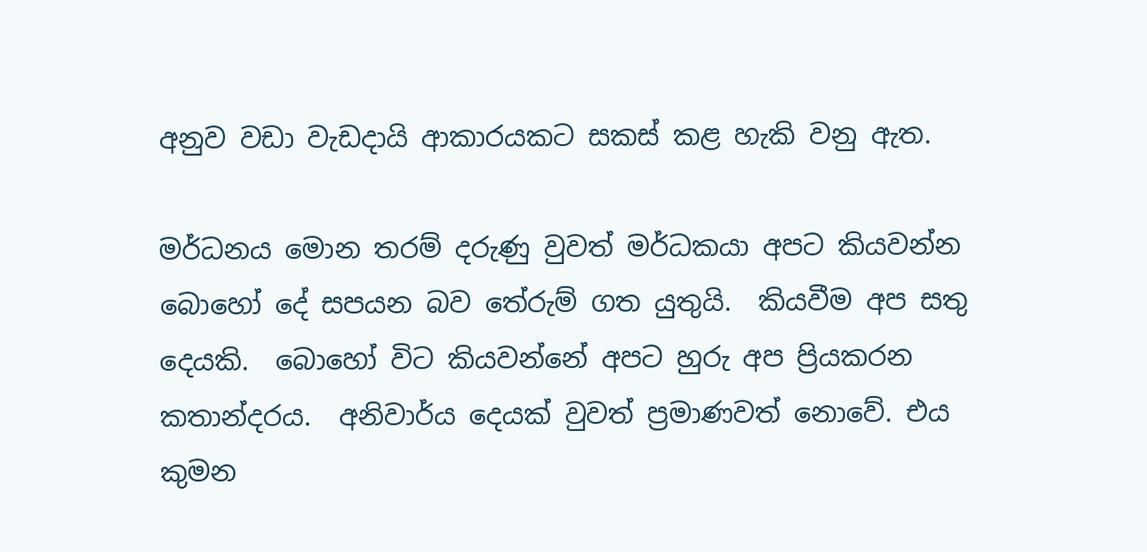අනුව වඩා වැඩදායි ආකාරයකට සකස් කළ හැකි වනු ඇත.

මර්ධනය මොන තරම් දරුණු වුවත් මර්ධකයා අපට කියවන්න බොහෝ දේ සපයන බව තේරුම් ගත යුතුයි.  කියවීම අප සතු දෙයකි.  බොහෝ විට කියවන්නේ අපට හුරු අප ප්‍රියකරන කතාන්දරය.  අනිවාර්ය දෙයක් වුවත් ප්‍රමාණවත් නොවේ. එය කුමන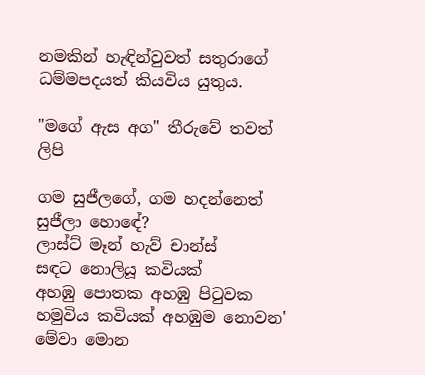නමකින් හැඳින්වුවත් සතුරාගේ ධම්මපදයත් කියවිය යුතුය.

"මගේ ඇස අග" තීරුවේ තවත් ලිපි

ගම සුජීලගේ, ගම හදන්නෙත් සුජීලා හොඳේ?
ලාස්ට් මෑන් හැව් චාන්ස්
සඳට නොලියූ කවියක්
අහඹු පොතක අහඹු පිටුවක හමුවිය කවියක් අහඹුම නොවන'
මේවා මොන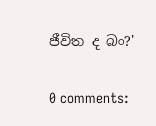ජීවිත ද බං?'

0 comments: